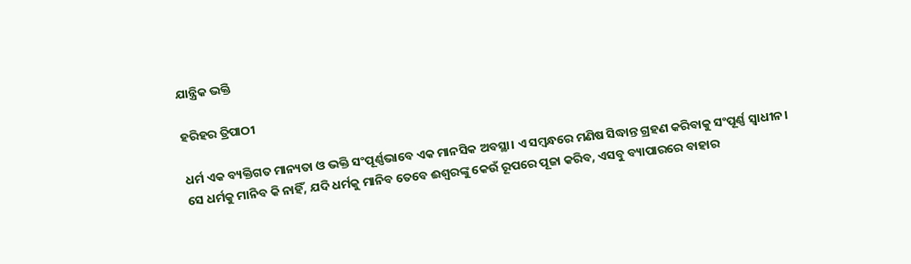ଯାନ୍ତ୍ରିକ ଭକ୍ତି

ହରିହର ତ୍ରିପାଠୀ

ଧର୍ମ ଏକ ବ୍ୟକ୍ତିଗତ ମାନ୍ୟତା ଓ ଭକ୍ତି ସଂପୂର୍ଣ୍ଣଭାବେ ଏକ ମାନସିକ ଅବସ୍ଥା। ଏ ସମ୍ବନ୍ଧରେ ମଣିଷ ସିଦ୍ଧାନ୍ତ ଗ୍ରହଣ କରିବାକୁ ସଂପୂର୍ଣ୍ଣ ସ୍ୱାଧୀନ। ସେ ଧର୍ମକୁ ମାନିବ କି ନାହିଁ, ଯଦି ଧର୍ମକୁ ମାନିବ ତେବେ ଈଶ୍ୱରଙ୍କୁ କେଉଁ ରୂପରେ ପୂଜା କରିବ, ଏସବୁ ବ୍ୟାପାରରେ ବାହାର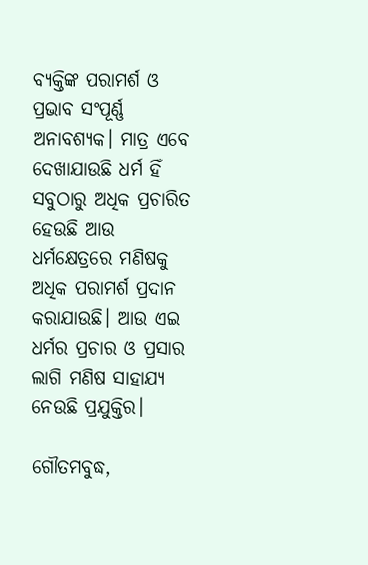ବ୍ୟକ୍ତିଙ୍କ ପରାମର୍ଶ ଓ ପ୍ରଭାବ ସଂପୂର୍ଣ୍ଣ ଅନାବଶ୍ୟକ। ମାତ୍ର ଏବେ ଦେଖାଯାଉଛି ଧର୍ମ ହିଁ ସବୁଠାରୁ ଅଧିକ ପ୍ରଚାରିତ ହେଉଛି ଆଉ ଧର୍ମକ୍ଷେତ୍ରରେ ମଣିଷକୁ ଅଧିକ ପରାମର୍ଶ ପ୍ରଦାନ କରାଯାଉଛି। ଆଉ ଏଇ ଧର୍ମର ପ୍ରଚାର ଓ ପ୍ରସାର ଲାଗି ମଣିଷ ସାହାଯ୍ୟ ନେଉଛି ପ୍ରଯୁକ୍ତିର।

ଗୌତମବୁଦ୍ଧ,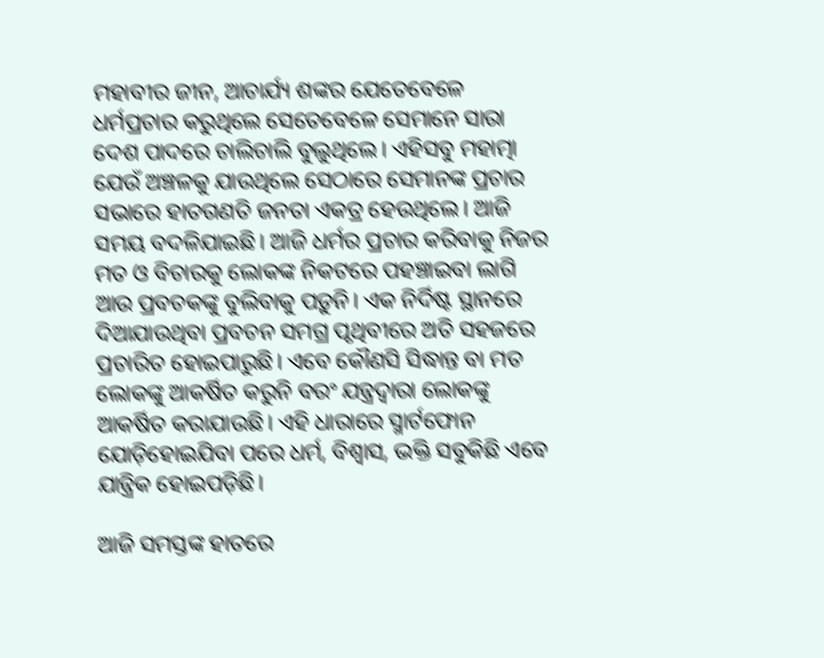ମହାବୀର ଜୀନ, ଆଚାର୍ଯ୍ୟ ଶଙ୍କର ଯେତେବେଳେ ଧର୍ମପ୍ରଚାର କରୁଥିଲେ ସେତେବେଳେ ସେମାନେ ସାରା ଦେଶ ପାଦରେ ଚାଲିଚାଲି ବୁଲୁଥିଲେ। ଏହିସବୁ ମହାତ୍ମା ଯେଉଁ ଅଞ୍ଚଳକୁ ଯାଉଥିଲେ ସେଠାରେ ସେମାନଙ୍କ ପ୍ରଚାର ସଭାରେ ହାତଗଣତି ଜନତା ଏକତ୍ର ହେଉଥିଲେ। ଆଜି ସମୟ ବଦଳିଯାଇଛି। ଆଜି ଧର୍ମର ପ୍ରଚାର କରିବାକୁ ନିଜର ମତ ଓ ବିଚାରକୁ ଲୋକଙ୍କ ନିକଟରେ ପହଞ୍ଚାଇବା ଲାଗି ଆଉ ପ୍ରବଚକଙ୍କୁ ବୁଲିବାକୁ ପଡ଼ୁନି। ଏକ ନିର୍ଦିଷ୍ଟ ସ୍ଥାନରେ ଦିଆଯାଉଥିବା ପ୍ରବଚନ ସମଗ୍ର ପୃଥିବୀରେ ଅତି ସହଜରେ ପ୍ରଚାରିତ ହୋଇପାରୁଛି। ଏବେ କୌଣସି ସିଦ୍ଧାନ୍ତ ବା ମତ ଲୋକଙ୍କୁ ଆକର୍ଷିତ କରୁନି ବରଂ ଯନ୍ତ୍ରଦ୍ୱାରା ଲୋକଙ୍କୁ ଆକର୍ଷିତ କରାଯାଉଛି। ଏହି ଧାରାରେ ସ୍ମାର୍ଟଫୋନ ଯୋଡ଼ିହୋଇଯିବା ପରେ ଧର୍ମ, ବିଶ୍ୱାସ, ଭକ୍ତି ସବୁକିଛି ଏବେ ଯାନ୍ତ୍ରିକ ହୋଇପଡ଼ିଛି।

ଆଜି ସମସ୍ତଙ୍କ ହାତରେ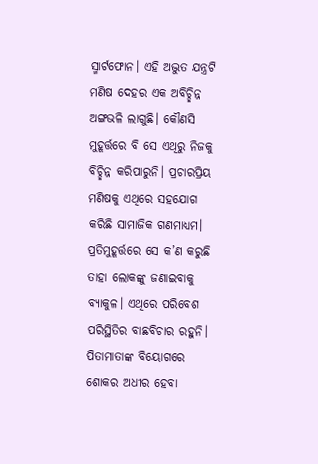ସ୍ମାର୍ଟଫୋନ। ଏହି ଅଦ୍ଭୁତ ଯନ୍ତ୍ରଟି ମଣିଷ ଦେହର ଏକ ଅବିଚ୍ଛିନ୍ନ ଅଙ୍ଗଭଳି ଲାଗୁଛି। କୌଣସି ମୁହୂର୍ତ୍ତରେ ବି ସେ ଏଥିରୁ ନିଜକୁ ବିଚ୍ଛିନ୍ନ କରିପାରୁନି। ପ୍ରଚାରପ୍ରିୟ ମଣିଷକୁ ଏଥିରେ ସହଯୋଗ କରିଛି ସାମାଜିକ ଗଣମାଧ୍ୟମ। ପ୍ରତିମୁହୂର୍ତ୍ତରେ ସେ କ’ଣ କରୁଛି ତାହା ଲୋକଙ୍କୁ ଜଣାଇବାକୁ ବ୍ୟାକୁଳ। ଏଥିରେ ପରିବେଶ ପରିସ୍ଥିତିର ବାଛବିଚାର ରହୁନି। ପିତାମାତାଙ୍କ ବିୟୋଗରେ ଶୋକର ଅଧୀର ହେବା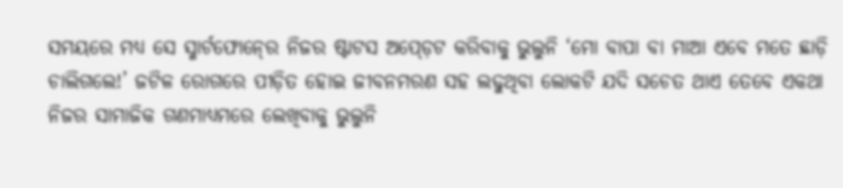ସମୟରେ ମଧ୍ୟ ସେ ସ୍ମାର୍ଟଫୋନ୍‍ରେ ନିଜର ଷ୍ଟାଟସ ଅପ୍‍ଡ଼େଟ କରିବାକୁ ଭୁଲୁନି ‘ମୋ ବାପା ବା ମାଆ ଏବେ ମତେ ଛାଡ଼ି ଚାଲିଗଲେ!’ ଜଟିଳ ରୋଗରେ ପୀଡ଼ିତ ହୋଇ ଜୀବନମରଣ ସହ ଲଢୁଥିବା ଲୋକଟି ଯଦି ସଚେତ ଥାଏ ତେବେ ଏକଥା ନିଜର ସାମାଜିକ ଗଣମାଧ୍ୟମରେ ଲେଖିବାକୁ ଭୁଲୁନି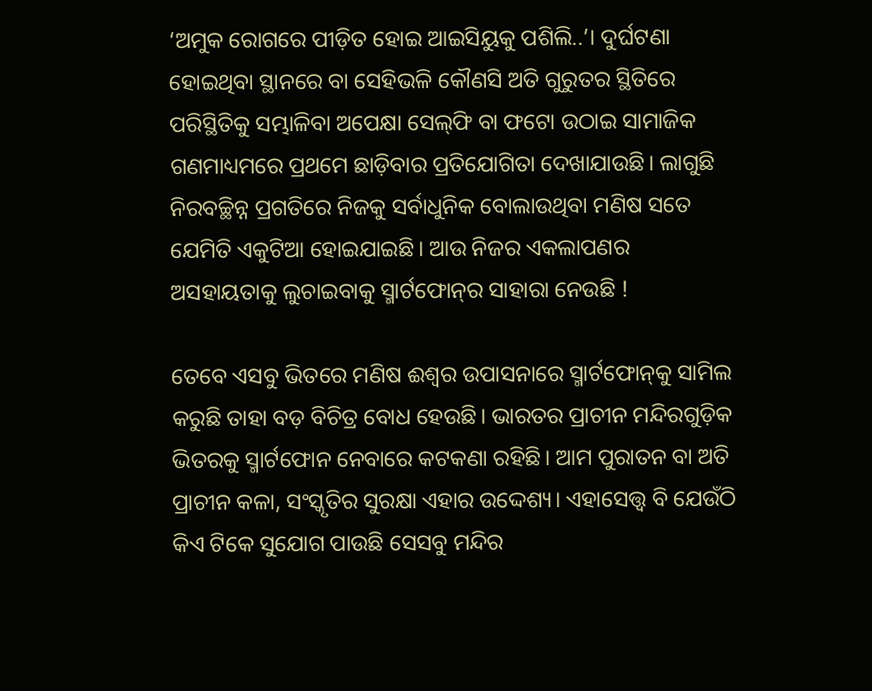‘ଅମୁକ ରୋଗରେ ପୀଡ଼ିତ ହୋଇ ଆଇସିୟୁକୁ ପଶିଲି..’। ଦୁର୍ଘଟଣା ହୋଇଥିବା ସ୍ଥାନରେ ବା ସେହିଭଳି କୌଣସି ଅତି ଗୁରୁତର ସ୍ଥିତିରେ ପରିସ୍ଥିତିକୁ ସମ୍ଭାଳିବା ଅପେକ୍ଷା ସେଲ୍‌ଫି ବା ଫଟୋ ଉଠାଇ ସାମାଜିକ ଗଣମାଧ୍ୟମରେ ପ୍ରଥମେ ଛାଡ଼ିବାର ପ୍ରତିଯୋଗିତା ଦେଖାଯାଉଛି। ଲାଗୁଛି ନିରବଚ୍ଛିନ୍ନ ପ୍ରଗତିରେ ନିଜକୁ ସର୍ବାଧୁନିକ ବୋଲାଉଥିବା ମଣିଷ ସତେ ଯେମିତି ଏକୁଟିଆ ହୋଇଯାଇଛି। ଆଉ ନିଜର ଏକଲାପଣର ଅସହାୟତାକୁ ଲୁଚାଇବାକୁ ସ୍ମାର୍ଟଫୋନ୍‍ର ସାହାରା ନେଉଛି !

ତେବେ ଏସବୁ ଭିତରେ ମଣିଷ ଈଶ୍ୱର ଉପାସନାରେ ସ୍ମାର୍ଟଫୋନ୍‍କୁ ସାମିଲ କରୁଛି ତାହା ବଡ଼ ବିଚିତ୍ର ବୋଧ ହେଉଛି। ଭାରତର ପ୍ରାଚୀନ ମନ୍ଦିରଗୁଡ଼ିକ ଭିତରକୁ ସ୍ମାର୍ଟଫୋନ ନେବାରେ କଟକଣା ରହିଛି। ଆମ ପୁରାତନ ବା ଅତି ପ୍ରାଚୀନ କଳା, ସଂସ୍କୃତିର ସୁରକ୍ଷା ଏହାର ଉଦ୍ଦେଶ୍ୟ। ଏହାସ‌େ‌ତ୍ତ୍ବ ବି ଯେଉଁଠି କିଏ ଟିକେ ସୁଯୋଗ ପାଉଛି ସେସବୁ ମନ୍ଦିର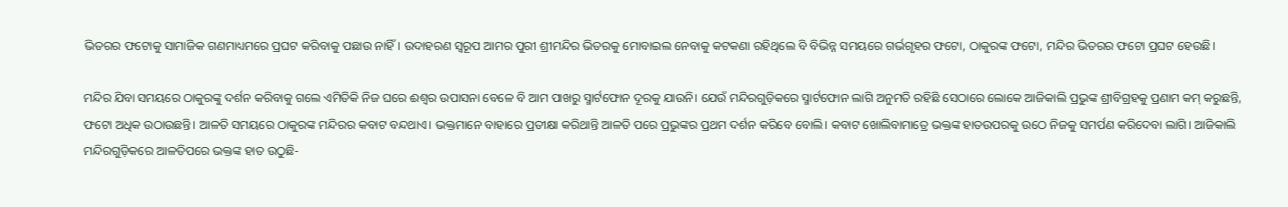ଭିତରର ଫଟୋକୁ ସାମାଜିକ ଗଣମାଧ୍ୟମରେ ପ୍ରଘଟ କରିବାକୁ ପଛାଉ ନାହିଁ। ଉଦାହରଣ ସ୍ୱରୂପ ଆମର ପୁରୀ ଶ୍ରୀମନ୍ଦିର ଭିତରକୁ ମୋବାଇଲ ନେବାକୁ କଟକଣା ରହିଥିଲେ ବି ବିଭିନ୍ନ ସମୟରେ ଗର୍ଭଗୃହର ଫଟୋ, ଠାକୁରଙ୍କ ଫଟୋ, ମନ୍ଦିର ଭିତରର ଫଟୋ ପ୍ରଘଟ ହେଉଛି।

ମନ୍ଦିର ଯିବା ସମୟରେ ଠାକୁରଙ୍କୁ ଦର୍ଶନ କରିବାକୁ ଗଲେ ଏମିତିକି ନିଜ ଘରେ ଈଶ୍ୱର ଉପାସନା ବେଳେ ବି ଆମ ପାଖରୁ ସ୍ମାର୍ଟଫୋନ ଦୂରକୁ ଯାଉନି। ଯେଉଁ ମନ୍ଦିରଗୁଡ଼ିକରେ ସ୍ମାର୍ଟଫୋନ ଲାଗି ଅନୁମତି ରହିଛି ସେଠାରେ ଲୋକେ ଆଜିକାଲି ପ୍ରଭୁଙ୍କ ଶ୍ରୀବିଗ୍ରହକୁ ପ୍ରଣାମ କମ୍‍ କରୁଛନ୍ତି, ଫଟୋ ଅଧିକ ଉଠାଉଛନ୍ତି। ଆଳତି ସମୟରେ ଠାକୁରଙ୍କ ମନ୍ଦିରର କବାଟ ବନ୍ଦଥାଏ। ଭକ୍ତମାନେ ବାହାରେ ପ୍ରତୀକ୍ଷା କରିଥାନ୍ତି ଆଳତି ପରେ ପ୍ରଭୁଙ୍କର ପ୍ରଥମ ଦର୍ଶନ କରିବେ ବୋଲି। କବାଟ ଖୋଲିବାମାତ୍ରେ ଭକ୍ତଙ୍କ ହାତଉପରକୁ ଉଠେ ନିଜକୁ ସମର୍ପଣ କରିଦେବା ଲାଗି। ଆଜିକାଲି ମନ୍ଦିରଗୁଡ଼ିକରେ ଆଳତିପରେ ଭକ୍ତଙ୍କ ହାତ ଉଠୁଛି-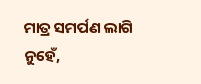ମାତ୍ର ସମର୍ପଣ ଲାଗି ନୁହେଁ,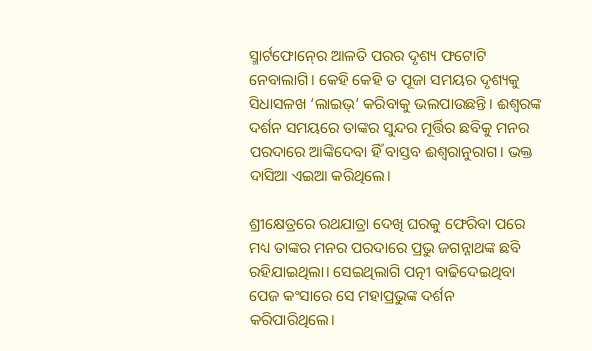ସ୍ମାର୍ଟଫୋନ୍‍ରେ ଆଳତି ପରର ଦୃଶ୍ୟ ଫଟୋଟି ନେବାଲାଗି। କେହି କେହି ତ ପୂଜା ସମୟର ଦୃଶ୍ୟକୁ ସିଧାସଳଖ ‘ଲାଇଭ୍‌’ କରିବାକୁ ଭଲପାଉଛନ୍ତି। ଈଶ୍ୱରଙ୍କ ଦର୍ଶନ ସମୟରେ ତାଙ୍କର ସୁନ୍ଦର ମୂର୍ତ୍ତିର ଛବିକୁ ମନର ପରଦାରେ ଆଙ୍କିଦେବା ହିଁ ବାସ୍ତବ ଈଶ୍ୱରାନୁରାଗ। ଭକ୍ତ ଦାସିଆ ଏଇଆ କରିଥିଲେ।

ଶ୍ରୀକ୍ଷେତ୍ରରେ ରଥଯାତ୍ରା ଦେଖି ଘରକୁ ଫେରିବା ପରେ ମଧ୍ୟ ତାଙ୍କର ମନର ପରଦାରେ ପ୍ରଭୁ ଜଗନ୍ନାଥଙ୍କ ଛବି ରହିଯାଇଥିଲା। ସେଇଥିଲାଗି ପତ୍ନୀ ବାଢିଦେଇଥିବା ପେଜ କଂସାରେ ସେ ମହାପ୍ରଭୁଙ୍କ ଦର୍ଶନ କରିପାରିଥିଲେ।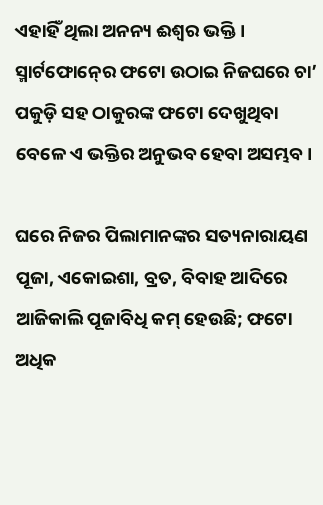ଏହାହିଁ ଥିଲା ଅନନ୍ୟ ଈଶ୍ୱର ଭକ୍ତି। ସ୍ମାର୍ଟଫୋନ୍‍ରେ ଫଟୋ ଉଠାଇ ନିଜଘରେ ଚା’ ପକୁଡ଼ି ସହ ଠାକୁରଙ୍କ ଫଟୋ ଦେଖୁଥିବା ବେଳେ ଏ ଭକ୍ତିର ଅନୁଭବ ହେବା ଅସମ୍ଭବ।

ଘରେ ନିଜର ପିଲାମାନଙ୍କର ସତ୍ୟନାରାୟଣ ପୂଜା, ଏକୋଇଶା, ବ୍ରତ, ବିବାହ ଆଦିରେ ଆଜିକାଲି ପୂଜାବିଧି କମ୍‍ ହେଉଛି; ଫଟୋ ଅଧିକ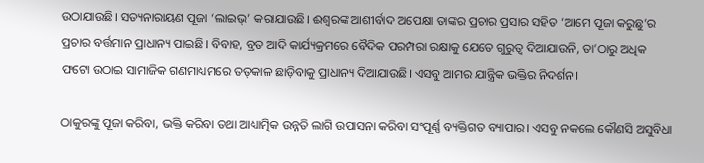ଉଠାଯାଉଛି। ସତ୍ୟନାରାୟଣ ପୂଜା ‘ଲାଇଭ୍‌’ କରାଯାଉଛି। ଈଶ୍ୱରଙ୍କ ଆଶୀର୍ବାଦ ଅପେକ୍ଷା ତାଙ୍କର ପ୍ରଚାର ପ୍ରସାର ସହିତ ‘ଆମେ ପୂଜା କରୁଛୁ’ର ପ୍ରଚାର ବର୍ତ୍ତମାନ ପ୍ରାଧାନ୍ୟ ପାଇଛି। ବିବାହ, ବ୍ରତ ଆଦି କାର୍ଯ୍ୟକ୍ରମରେ ବୈଦିକ ପରମ୍ପରା ରକ୍ଷାକୁ ଯେତେ ଗୁରୁତ୍ୱ ଦିଆଯାଉନି, ତା’ଠାରୁ ଅଧିକ ଫଟୋ ଉଠାଇ ସାମାଜିକ ଗଣମାଧ୍ୟମରେ ତତ୍‍କାଳ ଛାଡ଼ିବାକୁ ପ୍ରାଧାନ୍ୟ ଦିଆଯାଉଛି। ଏସବୁ ଆମର ଯାନ୍ତ୍ରିକ ଭକ୍ତିର ନିଦର୍ଶନ।

ଠାକୁରଙ୍କୁ ପୂଜା କରିବା, ଭକ୍ତି କରିବା ତଥା ଆଧ୍ୟାତ୍ମିକ ଉନ୍ନତି ଲାଗି ଉପାସନା କରିବା ସଂପୂର୍ଣ୍ଣ ବ୍ୟକ୍ତିଗତ ବ୍ୟାପାର। ଏସବୁ ନକଲେ କୌଣସି ଅସୁବିଧା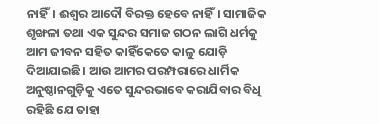ନାହିଁ। ଈଶ୍ୱର ଆଦୌ ବିରକ୍ତ ହେବେ ନାହିଁ। ସାମାଜିକ ଶୃଙ୍ଖଳା ତଥା ଏକ ସୁନ୍ଦର ସମାଜ ଗଠନ ଲାଗି ଧର୍ମକୁ ଆମ ଜୀବନ ସହିତ କାହିଁକେତେ କାଳୁ ଯୋଡ଼ି ଦିଆଯାଇଛି। ଆଉ ଆମର ପରମ୍ପରାରେ ଧାର୍ମିକ ଅନୁଷ୍ଠାନଗୁଡ଼ିକୁ ଏତେ ସୁନ୍ଦରଭାବେ କରାଯିବାର ବିଧି ରହିଛି ଯେ ତାହା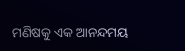ମଣିଷକୁ ଏକ ଆନନ୍ଦମୟ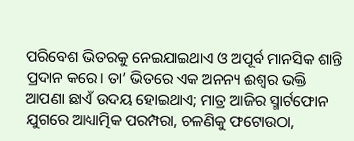ପରିବେଶ ଭିତରକୁ ନେଇଯାଇଥାଏ ଓ ଅପୂର୍ବ ମାନସିକ ଶାନ୍ତି ପ୍ରଦାନ କରେ। ତା’ ଭିତରେ ଏକ ଅନନ୍ୟ ଈଶ୍ୱର ଭକ୍ତି ଆପଣା ଛାଏଁ ଉଦୟ ହୋଇଥାଏ; ମାତ୍ର ଆଜିର ସ୍ମାର୍ଟଫୋନ ଯୁଗରେ ଆଧ୍ୟାତ୍ମିକ ପରମ୍ପରା, ଚଳଣିକୁ ଫଟୋଉଠା,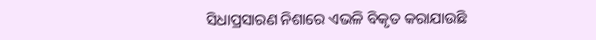ସିଧାପ୍ରସାରଣ ନିଶାରେ ଏଭଳି ବିକୃତ କରାଯାଉଛି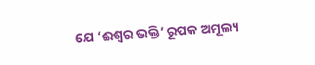ଯେ ‘ଈଶ୍ୱର ଭକ୍ତି’ ରୂପକ ଅମୂଲ୍ୟ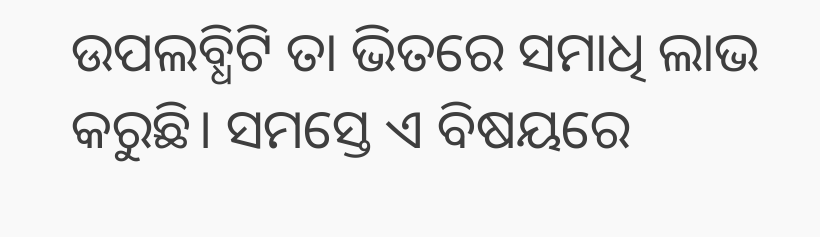ଉପଲବ୍ଧିଟି ତା ଭିତରେ ସମାଧି ଲାଭ କରୁଛି। ସମସ୍ତେ ଏ ବିଷୟରେ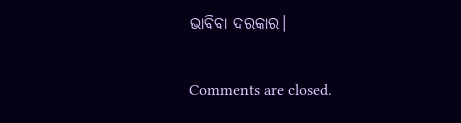ଭାବିବା ଦରକାର।

Comments are closed.